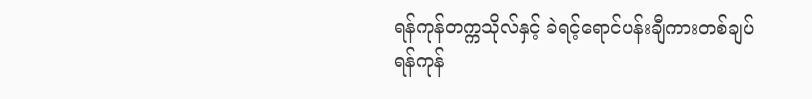ရန်ကုန်တက္ကသိုလ်နှင့် ခဲရင့်ရောင်ပန်းချီကားတစ်ချပ်
ရန်ကုန်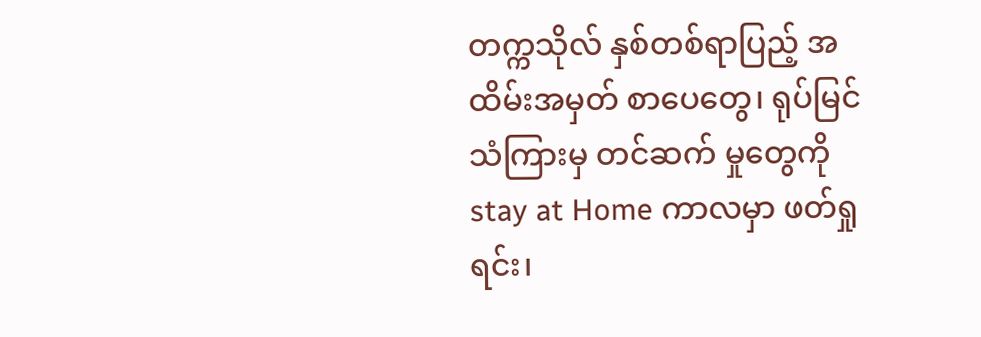တက္ကသိုလ် နှစ်တစ်ရာပြည့် အထိမ်းအမှတ် စာပေတွေ၊ ရုပ်မြင်သံကြားမှ တင်ဆက် မှုတွေကို stay at Home ကာလမှာ ဖတ်ရှုရင်း၊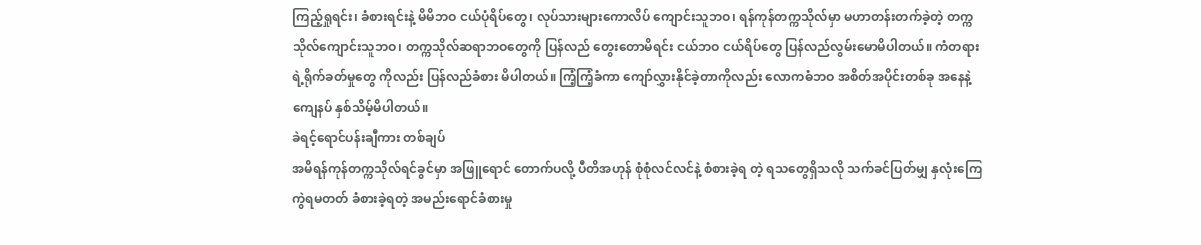ကြည့်ရှုရင်း၊ ခံစားရင်းနဲ့ မိမိဘဝ ငယ်ပုံရိပ်တွေ၊ လုပ်သားများကောလိပ် ကျောင်းသူဘဝ၊ ရန်ကုန်တက္ကသိုလ်မှာ မဟာတန်းတက်ခဲ့တဲ့ တက္ကသိုလ်ကျောင်းသူဘဝ၊ တက္ကသိုလ်ဆရာဘဝတွေကို ပြန်လည် တွေးတောမိရင်း ငယ်ဘဝ ငယ်ရိပ်တွေ ပြန်လည်လွမ်းမောမိပါတယ်။ ကံတရားရဲ့ရိုက်ခတ်မှုတွေ ကိုလည်း ပြန်လည်ခံစား မိပါတယ်။ ကြံ့ကြံ့ခံကာ ကျော်လွှားနိုင်ခဲ့တာကိုလည်း လောကဓံဘဝ အစိတ်အပိုင်းတစ်ခု အနေနဲ့ ကျေနပ် နှစ်သိမ့်မိပါတယ်။
ခဲရင့်ရောင်ပန်းချီကား တစ်ချပ်
အမိရန်ကုန်တက္ကသိုလ်ရင်ခွင်မှာ အဖြူရောင် တောက်ပလို့ ပီတိအဟုန် စုံစုံလင်လင်နဲ့ စံစားခဲ့ရ တဲ့ ရသတွေရှိသလို သက်ခင်ပြတ်မျှ နှလုံးကြေကွဲရမတတ် ခံစားခဲ့ရတဲ့ အမည်းရောင်ခံစားမှု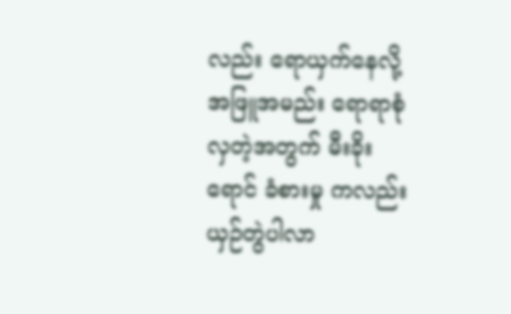လည်း ရောယှက်နေလို့ အဖြူအမည်း ရောရာစုံလှတဲ့အတွက် မီးခိုးရောင် ခံစားမှု ကလည်း ယှဉ်တွဲပါလာ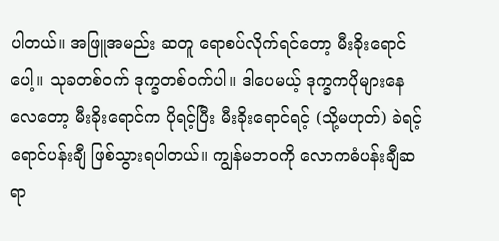ပါတယ်။ အဖြူအမည်း ဆတူ ရောစပ်လိုက်ရင်တော့ မီးခိုးရောင်ပေါ့။ သုခတစ်ဝက် ဒုက္ခတစ်ဝက်ပါ။ ဒါပေမယ့် ဒုက္ခကပိုများနေလေတော့ မီးခိုးရောင်က ပိုရင့်ပြီး မီးခိုးရောင်ရင့် (သို့မဟုတ်) ခဲရင့် ရောင်ပန်းချီ ဖြစ်သွားရပါတယ်။ ကျွန်မဘဝကို လောကဓံပန်းချီဆရာ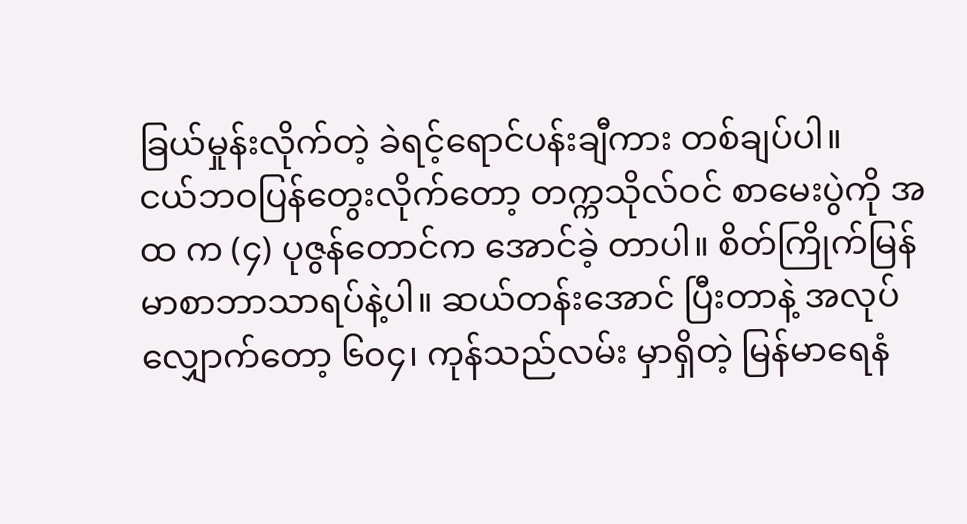ခြယ်မှုန်းလိုက်တဲ့ ခဲရင့်ရောင်ပန်းချီကား တစ်ချပ်ပါ။
ငယ်ဘဝပြန်တွေးလိုက်တော့ တက္ကသိုလ်ဝင် စာမေးပွဲကို အ ထ က (၄) ပုဇွန်တောင်က အောင်ခဲ့ တာပါ။ စိတ်ကြိုက်မြန်မာစာဘာသာရပ်နဲ့ပါ။ ဆယ်တန်းအောင် ပြီးတာနဲ့ အလုပ်လျှောက်တော့ ၆၀၄၊ ကုန်သည်လမ်း မှာရှိတဲ့ မြန်မာရေနံ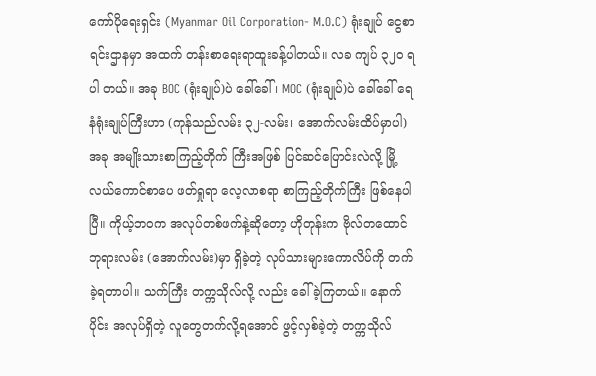ကော်ပိုရေးရှင်း (Myanmar Oil Corporation- M.O.C) ရုံးချုပ် ငွေစာရင်းဌာနမှာ အထက် တန်းစာရေးရာထူးခန့်ပါတယ်။ လခ ကျပ် ၃၂၀ ရပါ တယ်။ အခု BOC (ရုံးချုပ်)ပဲ ခေါ်ခေါ် ၊ MOC (ရုံးချုပ်)ပဲ ခေါ်ခေါ် ရေနံရုံးချုပ်ကြီးဟာ (ကုန်သည်လမ်း ၃၂-လမ်း၊ အောက်လမ်းထိပ်မှာပါ) အခု အမျိုးသားစာကြည့်တိုက် ကြီးအဖြစ် ပြင်ဆင်ပြောင်းလဲလို့ မြို့လယ်ကောင်စာပေ ဖတ်ရှုရာ လေ့လာစရာ စာကြည့်တိုက်ကြီး ဖြစ်နေပါပြီ။ ကိုယ့်ဘဝက အလုပ်တစ်ဖက်နဲ့ဆိုတော့ ဟိုတုန်းက ဗိုလ်တထောင်ဘုရားလမ်း (အောက်လမ်း)မှာ ရှိခဲ့တဲ့ လုပ်သားများကောလိပ်ကို တက်ခဲ့ရတာပါ။ သက်ကြီး တက္ကသိုလ်လို့ လည်း ခေါ်ခဲ့ကြတယ်။ နောက်ပိုင်း အလုပ်ရှိတဲ့ လူတွေတက်လို့ရအောင် ဖွင့်လှစ်ခဲ့တဲ့ တက္ကသိုလ်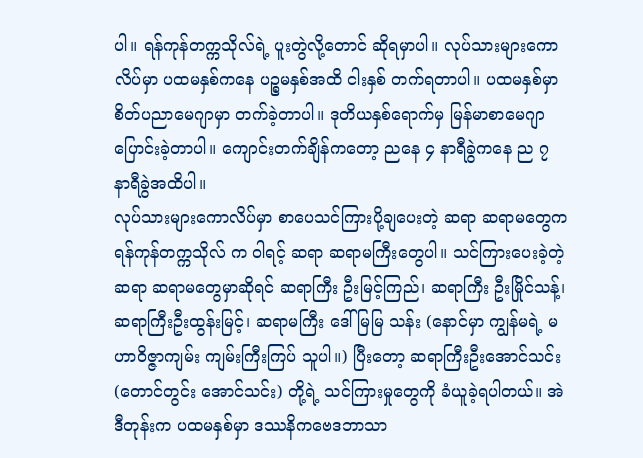ပါ။ ရန်ကုန်တက္ကသိုလ်ရဲ့ ပူးတွဲလို့တောင် ဆိုရမှာပါ။ လုပ်သားများကောလိပ်မှာ ပထမနှစ်ကနေ ပဉ္စမနှစ်အထိ ငါးနှစ် တက်ရတာပါ။ ပထမနှစ်မှာ စိတ်ပညာမေဂျာမှာ တက်ခဲ့တာပါ။ ဒုတိယနှစ်ရောက်မှ မြန်မာစာမေဂျာ ပြောင်းခဲ့တာပါ။ ကျောင်းတက်ချိန်ကတော့ ညနေ ၄ နာရီခွဲကနေ ည ၇ နာရီခွဲအထိပါ။
လုပ်သားများကောလိပ်မှာ စာပေသင်ကြားပို့ချပေးတဲ့ ဆရာ ဆရာမတွေက ရန်ကုန်တက္ကသိုလ် က ဝါရင့် ဆရာ ဆရာမကြီးတွေပါ။ သင်ကြားပေးခဲ့တဲ့ ဆရာ ဆရာမတွေမှာဆိုရင် ဆရာကြီး ဦးမြင့်ကြည်၊ ဆရာကြီး ဦးမြိုင်သန့်၊ ဆရာကြီးဦးထွန်းမြင့်၊ ဆရာမကြီး ဒေါ်မြမြ သန်း (နောင်မှာ ကျွန်မရဲ့ မဟာဝိဇ္ဇာကျမ်း ကျမ်းကြီးကြပ် သူပါ။) ပြီးတော့ ဆရာကြီးဦးအောင်သင်း (တောင်တွင်း အောင်သင်း) တို့ရဲ့ သင်ကြားမှုတွေကို ခံယူခဲ့ရပါတယ်။ အဲဒီတုန်းက ပထမနှစ်မှာ ဒဿနိကဗေဒဘာသာ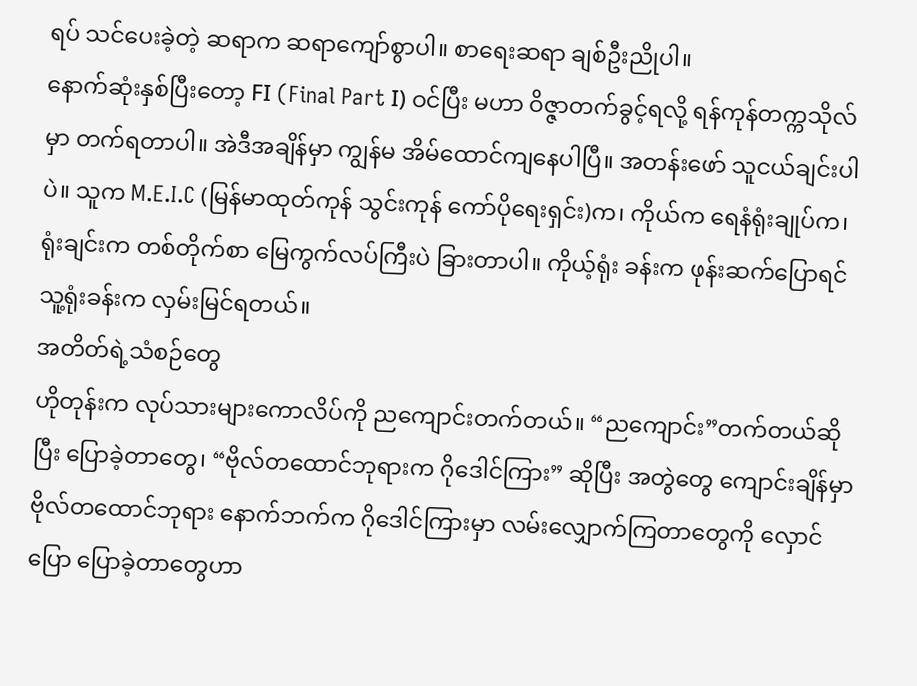ရပ် သင်ပေးခဲ့တဲ့ ဆရာက ဆရာကျော်စွာပါ။ စာရေးဆရာ ချစ်ဦးညိုပါ။
နောက်ဆုံးနှစ်ပြီးတော့ FΙ (Final Part Ι) ဝင်ပြီး မဟာ ဝိဇ္ဇာတက်ခွင့်ရလို့ ရန်ကုန်တက္ကသိုလ်မှာ တက်ရတာပါ။ အဲဒီအချိန်မှာ ကျွန်မ အိမ်ထောင်ကျနေပါပြီ။ အတန်းဖော် သူငယ်ချင်းပါပဲ။ သူက M.E.I.C (မြန်မာထုတ်ကုန် သွင်းကုန် ကော်ပိုရေးရှင်း)က၊ ကိုယ်က ရေနံရုံးချုပ်က၊ ရုံးချင်းက တစ်တိုက်စာ မြေကွက်လပ်ကြီးပဲ ခြားတာပါ။ ကိုယ့်ရုံး ခန်းက ဖုန်းဆက်ပြောရင် သူ့ရုံးခန်းက လှမ်းမြင်ရတယ်။
အတိတ်ရဲ့သံစဉ်တွေ
ဟိုတုန်းက လုပ်သားများကောလိပ်ကို ညကျောင်းတက်တယ်။ “ညကျောင်း”တက်တယ်ဆိုပြီး ပြောခဲ့တာတွေ၊ “ဗိုလ်တထောင်ဘုရားက ဂိုဒေါင်ကြား” ဆိုပြီး အတွဲတွေ ကျောင်းချိန်မှာ ဗိုလ်တထောင်ဘုရား နောက်ဘက်က ဂိုဒေါင်ကြားမှာ လမ်းလျှောက်ကြတာတွေကို လှောင်ပြော ပြောခဲ့တာတွေဟာ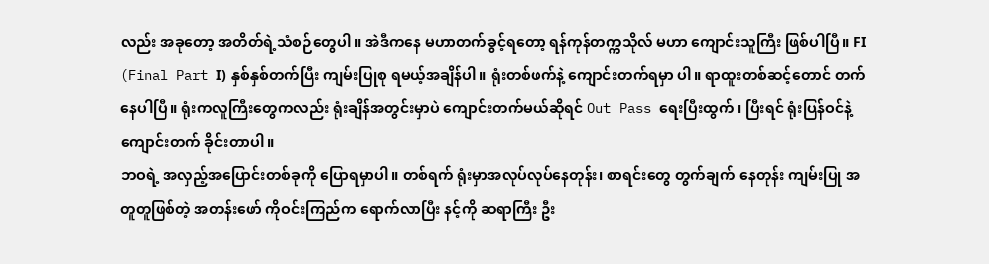လည်း အခုတော့ အတိတ်ရဲ့သံစဉ်တွေပါ။ အဲဒီကနေ မဟာတက်ခွင့်ရတော့ ရန်ကုန်တက္ကသိုလ် မဟာ ကျောင်းသူကြီး ဖြစ်ပါပြီ။ FΙ (Final Part Ι) နှစ်နှစ်တက်ပြီး ကျမ်းပြုစု ရမယ့်အချိန်ပါ။ ရုံးတစ်ဖက်နဲ့ ကျောင်းတက်ရမှာ ပါ။ ရာထူးတစ်ဆင့်တောင် တက်နေပါပြီ။ ရုံးကလူကြီးတွေကလည်း ရုံးချိန်အတွင်းမှာပဲ ကျောင်းတက်မယ်ဆိုရင် Out Pass ရေးပြီးထွက်၊ ပြီးရင် ရုံးပြန်ဝင်နဲ့ ကျောင်းတက် ခိုင်းတာပါ။
ဘဝရဲ့ အလှည့်အပြောင်းတစ်ခုကို ပြောရမှာပါ။ တစ်ရက် ရုံးမှာအလုပ်လုပ်နေတုန်း၊ စာရင်းတွေ တွက်ချက် နေတုန်း ကျမ်းပြု အတူတူဖြစ်တဲ့ အတန်းဖော် ကိုဝင်းကြည်က ရောက်လာပြီး နင့်ကို ဆရာကြီး ဦး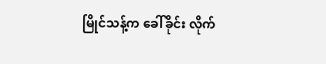မြိုင်သန့်က ခေါ်ခိုင်း လိုက်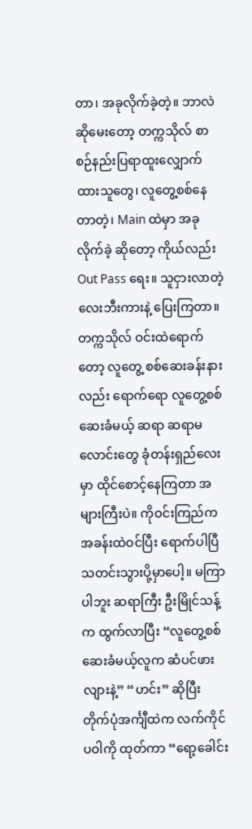တာ၊ အခုလိုက်ခဲ့တဲ့။ ဘာလဲဆိုမေးတော့ တက္ကသိုလ် စာစဉ်နည်းပြရာထူးလျှောက်ထားသူတွေ၊ လူတွေ့စစ်နေတာတဲ့၊ Main ထဲမှာ အခုလိုက်ခဲ့ ဆိုတော့ ကိုယ်လည်း Out Pass ရေး။ သူငှားလာတဲ့ လေးဘီးကားနဲ့ ပြေးကြတာ။ တက္ကသိုလ် ဝင်းထဲရောက်တော့ လူတွေ့ စစ်ဆေးခန်းနားလည်း ရောက်ရော လူတွေ့စစ်ဆေးခံမယ့် ဆရာ ဆရာမ လောင်းတွေ ခုံတန်းရှည်လေးမှာ ထိုင်စောင့်နေကြတာ အများကြီးပဲ။ ကိုဝင်းကြည်က အခန်းထဲဝင်ပြီး ရောက်ပါပြီ သတင်းသွားပို့မှာပေါ့။ မကြာပါဘူး ဆရာကြီး ဦးမြိုင်သန့်က ထွက်လာပြီး “လူတွေ့စစ်ဆေးခံမယ့်လူက ဆံပင်ဖားလျားနဲ့” “ဟင်း” ဆိုပြီး တိုက်ပုံအင်္ကျီထဲက လက်ကိုင်ပဝါကို ထုတ်ကာ “ရော့ခေါင်း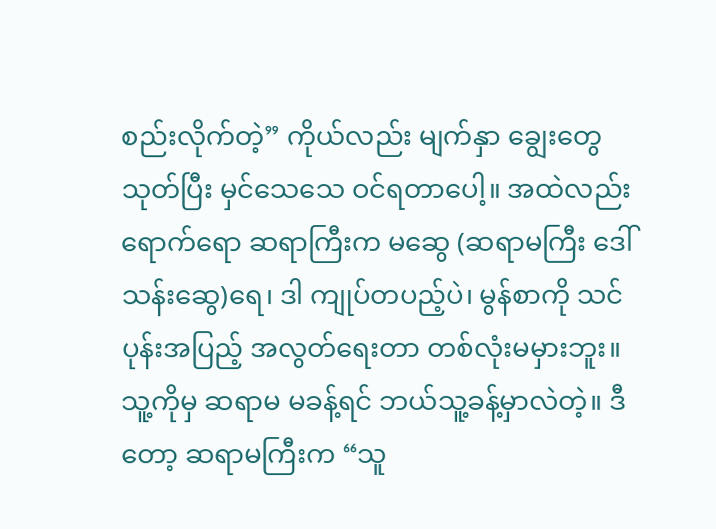စည်းလိုက်တဲ့” ကိုယ်လည်း မျက်နှာ ချွေးတွေသုတ်ပြီး မှင်သေသေ ဝင်ရတာပေါ့။ အထဲလည်း ရောက်ရော ဆရာကြီးက မဆွေ (ဆရာမကြီး ဒေါ်သန်းဆွေ)ရေ၊ ဒါ ကျုပ်တပည့်ပဲ၊ မွန်စာကို သင်ပုန်းအပြည့် အလွတ်ရေးတာ တစ်လုံးမမှားဘူး။ သူ့ကိုမှ ဆရာမ မခန့်ရင် ဘယ်သူ့ခန့်မှာလဲတဲ့။ ဒီတော့ ဆရာမကြီးက “သူ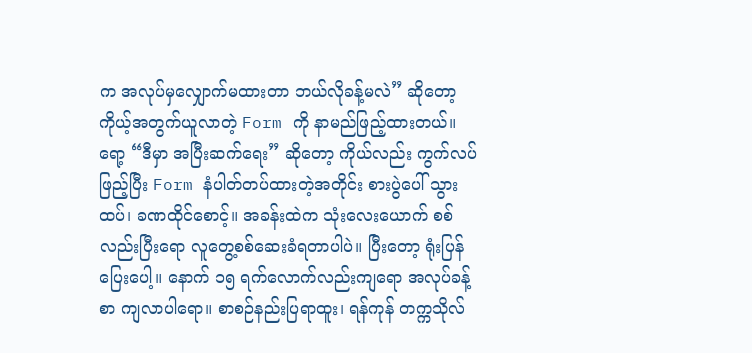က အလုပ်မှလျှောက်မထားတာ ဘယ်လိုခန့်မလဲ” ဆိုတော့ ကိုယ့်အတွက်ယူလာတဲ့ Form ကို နာမည်ဖြည့်ထားတယ်။ ရော့ “ဒီမှာ အပြီးဆက်ရေး” ဆိုတော့ ကိုယ်လည်း ကွက်လပ် ဖြည့်ပြီး Form နံပါတ်တပ်ထားတဲ့အတိုင်း စားပွဲပေါ် သွားထပ်၊ ခဏထိုင်စောင့်။ အခန်းထဲက သုံးလေးယောက် စစ်လည်းပြီးရော လူတွေ့စစ်ဆေးခံရတာပါပဲ။ ပြီးတော့ ရုံးပြန်ပြေးပေါ့။ နောက် ၁၅ ရက်လောက်လည်းကျရော အလုပ်ခန့်စာ ကျလာပါရော။ စာစဉ်နည်းပြရာထူး၊ ရန်ကုန် တက္ကသိုလ်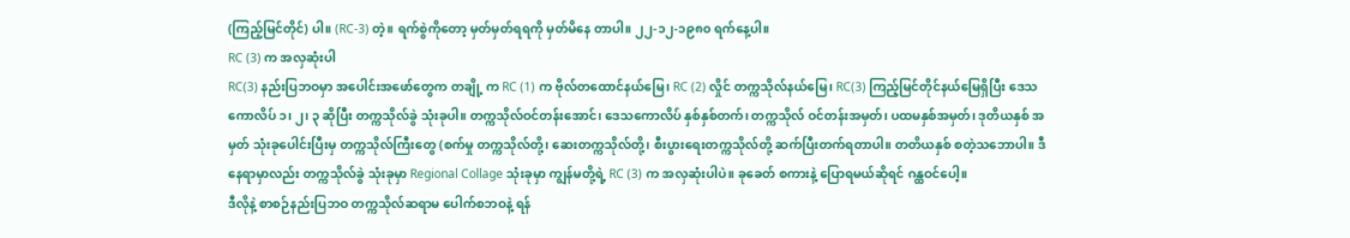(ကြည့်မြင်တိုင်) ပါ။ (RC-3) တဲ့။ ရက်စွဲကိုတော့ မှတ်မှတ်ရရကို မှတ်မိနေ တာပါ။ ၂၂-၁၂-၁၉၈၀ ရက်နေ့ပါ။
RC (3) က အလှဆုံးပါ
RC(3) နည်းပြဘဝမှာ အပေါင်းအဖော်တွေက တချို့ က RC (1) က ဗိုလ်တထောင်နယ်မြေ၊ RC (2) လှိုင် တက္ကသိုလ်နယ်မြေ၊ RC(3) ကြည့်မြင်တိုင်နယ်မြေရှိပြီး ဒေသကောလိပ် ၁၊ ၂၊ ၃ ဆိုပြီး တက္ကသိုလ်ခွဲ သုံးခုပါ။ တက္ကသိုလ်ဝင်တန်းအောင်၊ ဒေသကောလိပ် နှစ်နှစ်တက်၊ တက္ကသိုလ် ဝင်တန်းအမှတ်၊ ပထမနှစ်အမှတ်၊ ဒုတိယနှစ် အမှတ် သုံးခုပေါင်းပြီးမှ တက္ကသိုလ်ကြီးတွေ (စက်မှု တက္ကသိုလ်တို့၊ ဆေးတက္ကသိုလ်တို့၊ စီးပွားရေးတက္ကသိုလ်တို့ ဆက်ပြီးတက်ရတာပါ။ တတိယနှစ် စတဲ့သဘောပါ။ ဒီနေရာမှာလည်း တက္ကသိုလ်ခွဲ သုံးခုမှာ Regional Collage သုံးခုမှာ ကျွန်မတို့ရဲ့ RC (3) က အလှဆုံးပါပဲ။ ခုခေတ် စကားနဲ့ ပြောရမယ်ဆိုရင် ဂန္ထဝင်ပေါ့။
ဒီလိုနဲ့ စာစဉ်နည်းပြဘဝ တက္ကသိုလ်ဆရာမ ပေါက်စဘဝနဲ့ ရန်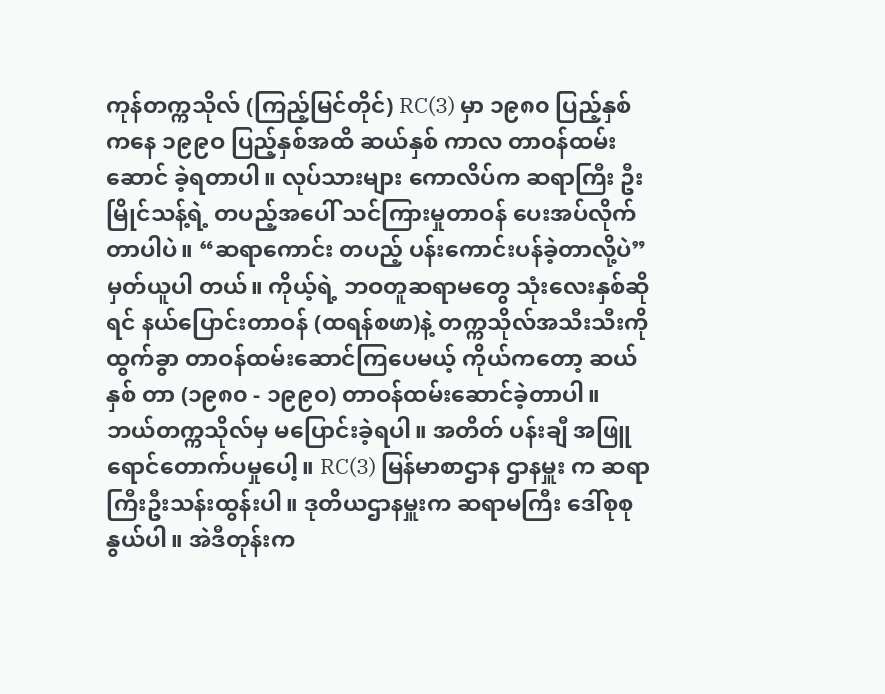ကုန်တက္ကသိုလ် (ကြည့်မြင်တိုင်) RC(3) မှာ ၁၉၈၀ ပြည့်နှစ်ကနေ ၁၉၉ဝ ပြည့်နှစ်အထိ ဆယ်နှစ် ကာလ တာဝန်ထမ်းဆောင် ခဲ့ရတာပါ။ လုပ်သားများ ကောလိပ်က ဆရာကြီး ဦးမြိုင်သန့်ရဲ့ တပည့်အပေါ် သင်ကြားမှုတာဝန် ပေးအပ်လိုက်တာပါပဲ။ “ဆရာကောင်း တပည့် ပန်းကောင်းပန်ခဲ့တာလို့ပဲ” မှတ်ယူပါ တယ်။ ကိုယ့်ရဲ့ ဘဝတူဆရာမတွေ သုံးလေးနှစ်ဆိုရင် နယ်ပြောင်းတာဝန် (ထရန်စဖာ)နဲ့ တက္ကသိုလ်အသီးသီးကို ထွက်ခွာ တာဝန်ထမ်းဆောင်ကြပေမယ့် ကိုယ်ကတော့ ဆယ်နှစ် တာ (၁၉၈၀ - ၁၉၉ဝ) တာဝန်ထမ်းဆောင်ခဲ့တာပါ။ ဘယ်တက္ကသိုလ်မှ မပြောင်းခဲ့ရပါ။ အတိတ် ပန်းချီ အဖြူရောင်တောက်ပမှုပေါ့။ RC(3) မြန်မာစာဌာန ဌာနမှူး က ဆရာကြီးဦးသန်းထွန်းပါ။ ဒုတိယဌာနမှူးက ဆရာမကြီး ဒေါ်စုစုနွယ်ပါ။ အဲဒီတုန်းက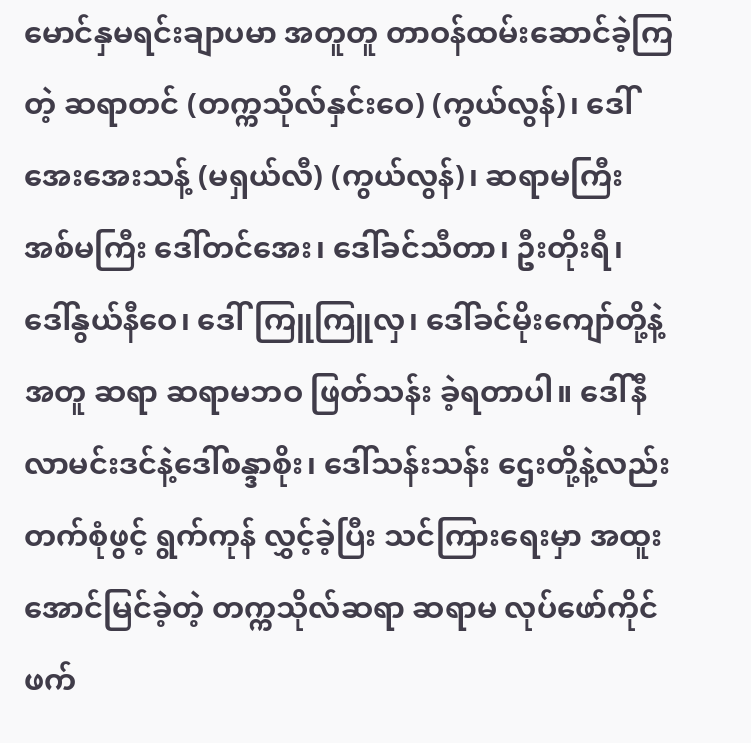မောင်နှမရင်းချာပမာ အတူတူ တာဝန်ထမ်းဆောင်ခဲ့ကြတဲ့ ဆရာတင် (တက္ကသိုလ်နှင်းဝေ) (ကွယ်လွန်)၊ ဒေါ်အေးအေးသန့် (မရှယ်လီ) (ကွယ်လွန်)၊ ဆရာမကြီး အစ်မကြီး ဒေါ်တင်အေး၊ ဒေါ်ခင်သီတာ၊ ဦးတိုးရီ၊ ဒေါ်နွယ်နီဝေ၊ ဒေါ်ကြူကြူလှ၊ ဒေါ်ခင်မိုးကျော်တို့နဲ့အတူ ဆရာ ဆရာမဘဝ ဖြတ်သန်း ခဲ့ရတာပါ။ ဒေါ်နီလာမင်းဒင်နဲ့ဒေါ်စန္ဒာစိုး၊ ဒေါ်သန်းသန်း ဌေးတို့နဲ့လည်း တက်စုံဖွင့် ရွက်ကုန် လွှင့်ခဲ့ပြီး သင်ကြားရေးမှာ အထူးအောင်မြင်ခဲ့တဲ့ တက္ကသိုလ်ဆရာ ဆရာမ လုပ်ဖော်ကိုင်ဖက်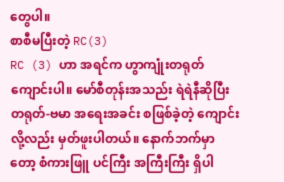တွေပါ။
စာစီမပြီးတဲ့ RC(3)
RC (3) ဟာ အရင်က ဟွာကျုံးတရုတ်ကျောင်းပါ။ မော်စီတုန်းအသည်း ရဲရဲနီဆိုပြီး တရုတ်-ဗမာ အရေးအခင်း စဖြစ်ခဲ့တဲ့ ကျောင်းလို့လည်း မှတ်ဖူးပါတယ်။ နောက်ဘက်မှာတော့ စံကားဖြူ ပင်ကြီး အကြီးကြီး ရှိပါ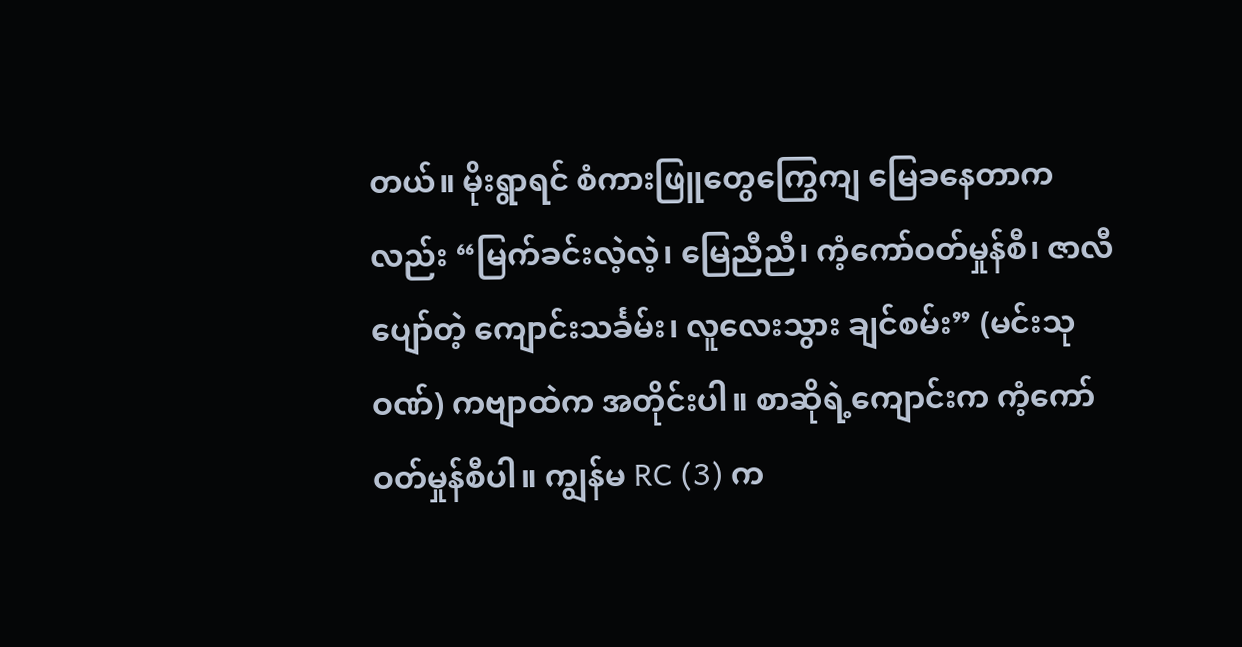တယ်။ မိုးရွာရင် စံကားဖြူတွေကြွေကျ မြေခနေတာကလည်း “မြက်ခင်းလဲ့လဲ့၊ မြေညီညီ၊ ကံ့ကော်ဝတ်မှုန်စီ၊ ဇာလီပျော်တဲ့ ကျောင်းသင်္ခမ်း၊ လူလေးသွား ချင်စမ်း” (မင်းသုဝဏ်) ကဗျာထဲက အတိုင်းပါ။ စာဆိုရဲ့ကျောင်းက ကံ့ကော်ဝတ်မှုန်စီပါ။ ကျွန်မ RC (3) က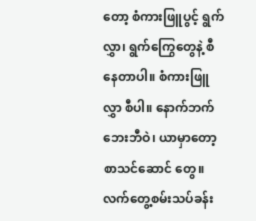တော့ စံကားဖြူပွင့် ရွက်လွှာ၊ ရွက်ကြွေတွေနဲ့ စီနေတာပါ။ စံကားဖြူလွှာ စီပါ။ နောက်ဘက် ဘေးဘီဝဲ၊ ယာမှာတော့ စာသင်ဆောင် တွေ။ လက်တွေ့စမ်းသပ်ခန်း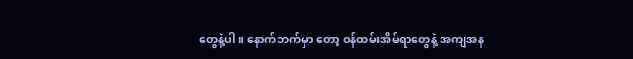တွေနဲ့ပါ။ နောက်ဘက်မှာ တော့ ဝန်ထမ်းအိမ်ရာတွေနဲ့ အကျအန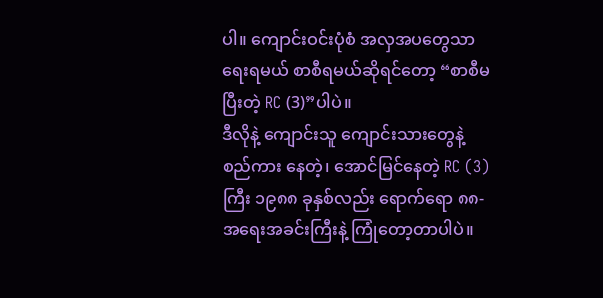ပါ။ ကျောင်းဝင်းပုံစံ အလှအပတွေသာ ရေးရမယ် စာစီရမယ်ဆိုရင်တော့ “စာစီမပြီးတဲ့ RC (3)”ပါပဲ။
ဒီလိုနဲ့ ကျောင်းသူ ကျောင်းသားတွေနဲ့ စည်ကား နေတဲ့၊ အောင်မြင်နေတဲ့ RC (3) ကြီး ၁၉၈၈ ခုနှစ်လည်း ရောက်ရော ၈၈- အရေးအခင်းကြီးနဲ့ ကြုံတော့တာပါပဲ။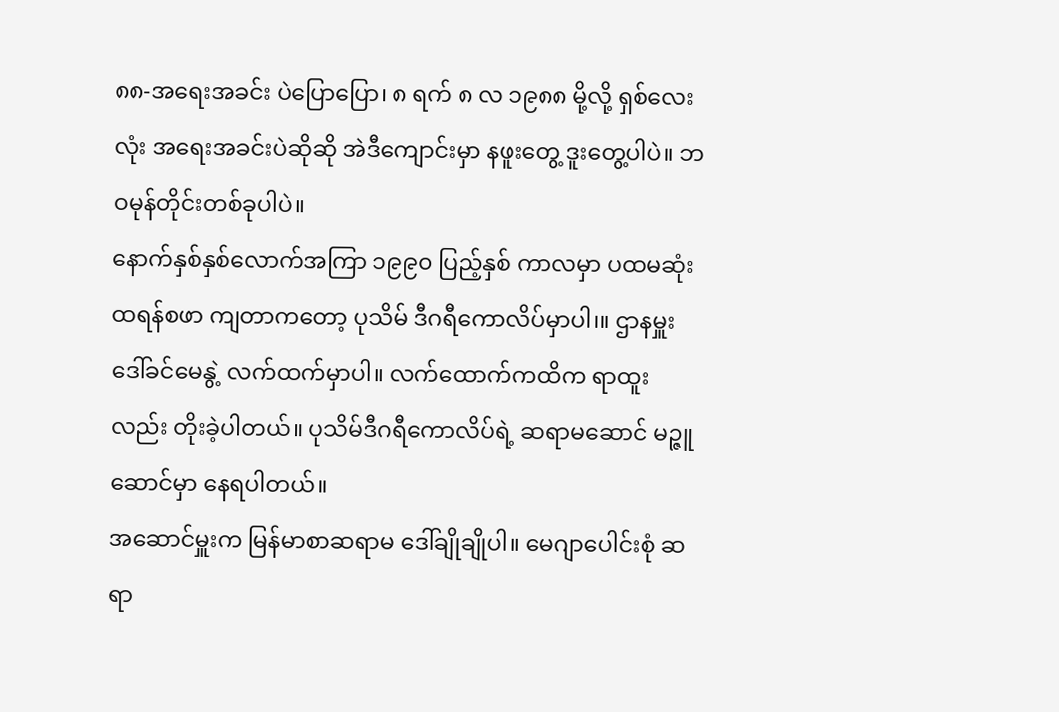၈၈-အရေးအခင်း ပဲပြောပြော၊ ၈ ရက် ၈ လ ၁၉၈၈ မို့လို့ ရှစ်လေးလုံး အရေးအခင်းပဲဆိုဆို အဲဒီကျောင်းမှာ နဖူးတွေ့ ဒူးတွေ့ပါပဲ။ ဘဝမုန်တိုင်းတစ်ခုပါပဲ။
နောက်နှစ်နှစ်လောက်အကြာ ၁၉၉၀ ပြည့်နှစ် ကာလမှာ ပထမဆုံးထရန်စဖာ ကျတာကတော့ ပုသိမ် ဒီဂရီကောလိပ်မှာပါ၊။ ဌာနမှူး ဒေါ်ခင်မေနွဲ့ လက်ထက်မှာပါ။ လက်ထောက်ကထိက ရာထူးလည်း တိုးခဲ့ပါတယ်။ ပုသိမ်ဒီဂရီကောလိပ်ရဲ့ ဆရာမဆောင် မဉ္ဇူဆောင်မှာ နေရပါတယ်။
အဆောင်မှူးက မြန်မာစာဆရာမ ဒေါ်ချိုချိုပါ။ မေဂျာပေါင်းစုံ ဆရာ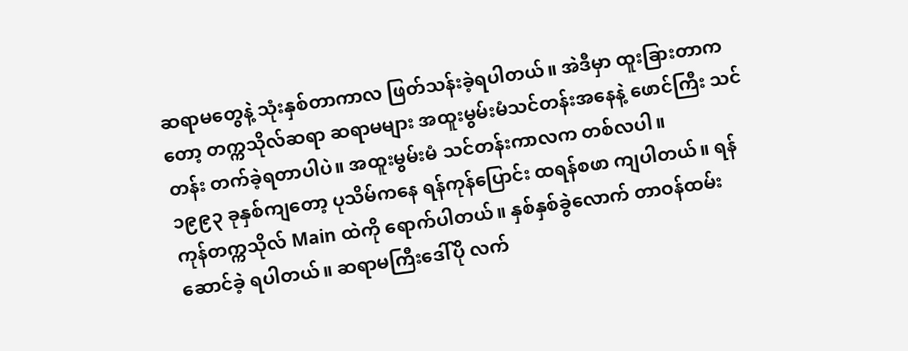ဆရာမတွေနဲ့ သုံးနှစ်တာကာလ ဖြတ်သန်းခဲ့ရပါတယ်။ အဲဒီမှာ ထူးခြားတာကတော့ တက္ကသိုလ်ဆရာ ဆရာမများ အထူးမွမ်းမံသင်တန်းအနေနဲ့ ဖောင်ကြီး သင်တန်း တက်ခဲ့ရတာပါပဲ။ အထူးမွမ်းမံ သင်တန်းကာလက တစ်လပါ။
၁၉၉၃ ခုနှစ်ကျတော့ ပုသိမ်ကနေ ရန်ကုန်ပြောင်း ထရန်စဖာ ကျပါတယ်။ ရန်ကုန်တက္ကသိုလ် Main ထဲကို ရောက်ပါတယ်။ နှစ်နှစ်ခွဲလောက် တာဝန်ထမ်းဆောင်ခဲ့ ရပါတယ်။ ဆရာမကြီးဒေါ်ပို လက်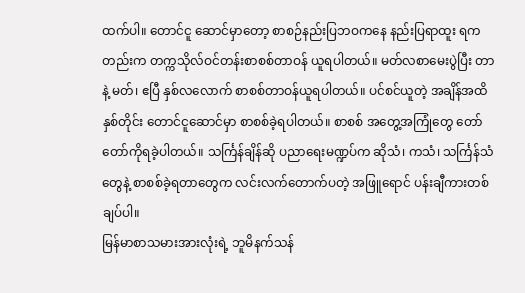ထက်ပါ။ တောင်ငူ ဆောင်မှာတော့ စာစဉ်နည်းပြဘဝကနေ နည်းပြရာထူး ရကတည်းက တက္ကသိုလ်ဝင်တန်းစာစစ်တာဝန် ယူရပါတယ်။ မတ်လစာမေးပွဲပြီး တာနဲ့ မတ်၊ ဧပြီ နှစ်လလောက် စာစစ်တာဝန်ယူရပါတယ်။ ပင်စင်ယူတဲ့ အချိန်အထိ နှစ်တိုင်း တောင်ငူဆောင်မှာ စာစစ်ခဲ့ရပါတယ်။ စာစစ် အတွေ့အကြုံတွေ တော်တော်ကိုရခဲ့ပါတယ်။ သင်္ကြန်ချိန်ဆို ပညာရေးမဏ္ဍပ်က ဆိုသံ၊ ကသံ၊ သင်္ကြန်သံတွေနဲ့ စာစစ်ခဲ့ရတာတွေက လင်းလက်တောက်ပတဲ့ အဖြူရောင် ပန်းချီကားတစ်ချပ်ပါ။
မြန်မာစာသမားအားလုံးရဲ့ ဘူမိနက်သန်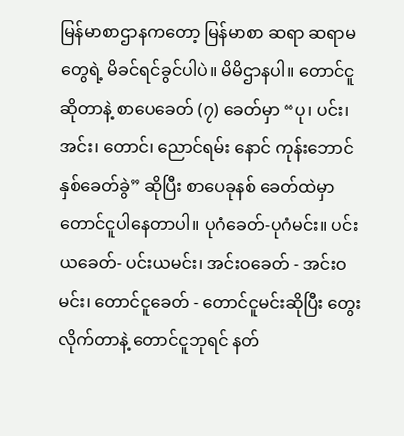မြန်မာစာဌာနကတော့ မြန်မာစာ ဆရာ ဆရာမတွေရဲ့ မိခင်ရင်ခွင်ပါပဲ။ မိမိဌာနပါ။ တောင်ငူ ဆိုတာနဲ့ စာပေခေတ် (၇) ခေတ်မှာ “ပု၊ ပင်း၊ အင်း၊ တောင်၊ ညောင်ရမ်း နောင် ကုန်းဘောင် နှစ်ခေတ်ခွဲ” ဆိုပြီး စာပေခုနစ် ခေတ်ထဲမှာ တောင်ငူပါနေတာပါ။ ပုဂံခေတ်-ပုဂံမင်း။ ပင်းယခေတ်- ပင်းယမင်း၊ အင်းဝခေတ် - အင်းဝမင်း၊ တောင်ငူခေတ် - တောင်ငူမင်းဆိုပြီး တွေးလိုက်တာနဲ့ တောင်ငူဘုရင် နတ်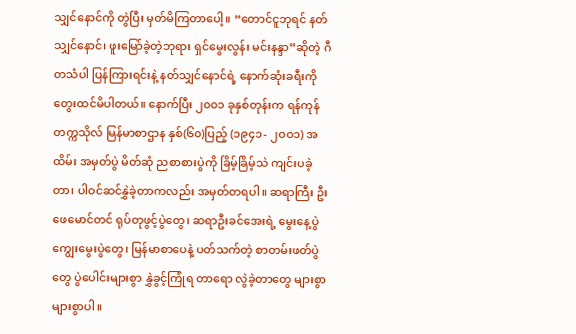သျှင်နောင်ကို တွဲပြီး မှတ်မိကြတာပေါ့။ “တောင်ငူဘုရင် နတ်သျှင်နောင်၊ ဖူးမြော်ခဲ့တဲ့ဘုရား ရှင်မွေးလွန်း မင်းနန္ဒာ”ဆိုတဲ့ ဂီတသံပါ ပြန်ကြားရင်းနဲ့ နတ်သျှင်နောင်ရဲ့ နောက်ဆုံးခရီးကို တွေးထင်မိပါတယ်။ နောက်ပြီး ၂၀၀၁ ခုနှစ်တုန်းက ရန်ကုန်တက္ကသိုလ် မြန်မာစာဌာန နှစ်(၆၀)ပြည့် (၁၉၄၁- ၂ဝဝ၁) အထိမ်း အမှတ်ပွဲ မိတ်ဆုံ ညစာစားပွဲကို ခြိမ့်ခြိမ့်သဲ ကျင်းပခဲ့တာ၊ ပါဝင်ဆင်နွှဲခဲ့တာကလည်း အမှတ်တရပါ။ ဆရာကြီး ဦးဖေမောင်တင် ရုပ်တုဖွင့်ပွဲတွေ၊ ဆရာဦးခင်အေးရဲ့ မွေးနေ့ပွဲ ကျွေးမွေးပွဲတွေ၊ မြန်မာစာပေနဲ့ ပတ်သက်တဲ့ စာတမ်းဖတ်ပွဲတွေ ပွဲပေါင်းများစွာ နွှဲခွင့်ကြုံရ တာရော လွဲခဲ့တာတွေ များစွာ များစွာပါ။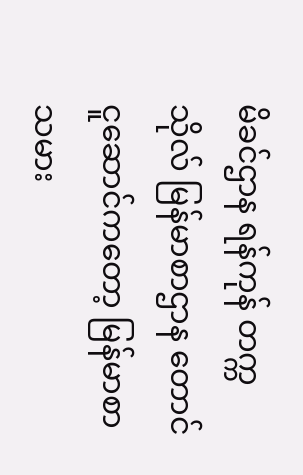မိခင်ဌာန ရန်ကုန် တက္ကသိုလ် မြန်မာစာဌာန တောင်ငူဆောင်ကတော့ မြန်မာစာ သမား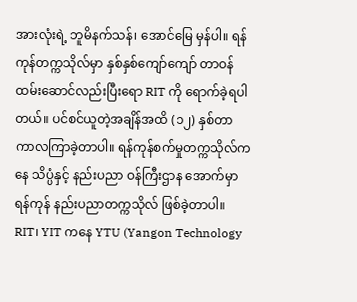အားလုံးရဲ့ ဘူမိနက်သန်၊ အောင်မြေ မှန်ပါ။ ရန်ကုန်တက္ကသိုလ်မှာ နှစ်နှစ်ကျော်ကျော် တာဝန် ထမ်းဆောင်လည်းပြီးရော RIT ကို ရောက်ခဲ့ရပါတယ်။ ပင်စင်ယူတဲ့အချိန်အထိ (၁၂) နှစ်တာကာလကြာခဲ့တာပါ။ ရန်ကုန်စက်မှုတက္ကသိုလ်ကနေ သိပ္ပံနှင့် နည်းပညာ ဝန်ကြီးဌာန အောက်မှာ ရန်ကုန် နည်းပညာတက္ကသိုလ် ဖြစ်ခဲ့တာပါ။ RIT၊ YIT ကနေ YTU (Yangon Technology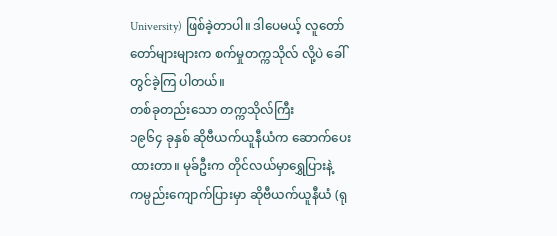University) ဖြစ်ခဲ့တာပါ။ ဒါပေမယ့် လူတော်တော်များများက စက်မှုတက္ကသိုလ် လို့ပဲ ခေါ်တွင်ခဲ့ကြ ပါတယ်။
တစ်ခုတည်းသော တက္ကသိုလ်ကြီး
၁၉၆၄ ခုနှစ် ဆိုဗီယက်ယူနီယံက ဆောက်ပေးထားတာ။ မုခ်ဦးက တိုင်လယ်မှာရွှေပြားနဲ့ ကမ္ပည်းကျောက်ပြားမှာ ဆိုဗီယက်ယူနီယံ (ရု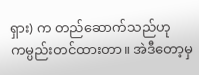ရှား) က တည်ဆောက်သည်ဟု ကမ္ပည်းတင်ထားတာ။ အဲဒီတော့မှ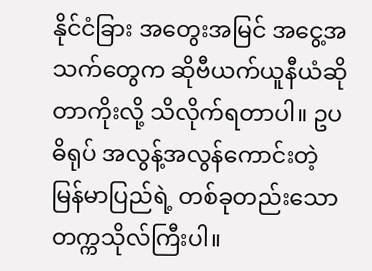နိုင်ငံခြား အတွေးအမြင် အငွေ့အသက်တွေက ဆိုဗီယက်ယူနီယံဆိုတာကိုးလို့ သိလိုက်ရတာပါ။ ဥပဓိရုပ် အလွန့်အလွန်ကောင်းတဲ့ မြန်မာပြည်ရဲ့ တစ်ခုတည်းသော တက္ကသိုလ်ကြီးပါ။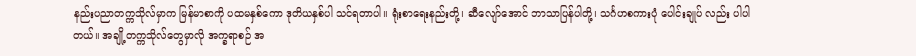နည်းပညာတက္ကသိုလ်မှာက မြန်မာစာကို ပထမနှစ်ကော ဒုတိယနှစ်ပါ သင်ရတာပါ။ ရုံးစာရေးနည်းတို့၊ ဆီလျော်အောင် ဘာသာပြန်ပါတို့၊ သင်္ဂဟစကားပုံ ပေါင်းချုပ် လည်း ပါပါတယ်။ အချို့တက္ကသိုလ်တွေမှာလို အက္ခရာစဉ် အ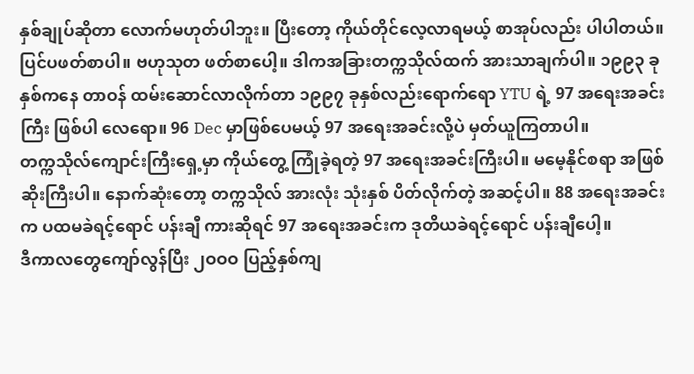နှစ်ချုပ်ဆိုတာ လောက်မဟုတ်ပါဘူး။ ပြီးတော့ ကိုယ်တိုင်လေ့လာရမယ့် စာအုပ်လည်း ပါပါတယ်။ ပြင်ပဖတ်စာပါ။ ဗဟုသုတ ဖတ်စာပေါ့။ ဒါကအခြားတက္ကသိုလ်ထက် အားသာချက်ပါ။ ၁၉၉၃ ခုနှစ်ကနေ တာဝန် ထမ်းဆောင်လာလိုက်တာ ၁၉၉၇ ခုနှစ်လည်းရောက်ရော YTU ရဲ့ 97 အရေးအခင်းကြီး ဖြစ်ပါ လေရော။ 96 Dec မှာဖြစ်ပေမယ့် 97 အရေးအခင်းလို့ပဲ မှတ်ယူကြတာပါ။
တက္ကသိုလ်ကျောင်းကြီးရှေ့မှာ ကိုယ်တွေ့ ကြုံခဲ့ရတဲ့ 97 အရေးအခင်းကြီးပါ။ မမေ့နိုင်စရာ အဖြစ်ဆိုးကြီးပါ။ နောက်ဆုံးတော့ တက္ကသိုလ် အားလုံး သုံးနှစ် ပိတ်လိုက်တဲ့ အဆင့်ပါ။ 88 အရေးအခင်းက ပထမခဲရင့်ရောင် ပန်းချီ ကားဆိုရင် 97 အရေးအခင်းက ဒုတိယခဲရင့်ရောင် ပန်းချီပေါ့။
ဒီကာလတွေကျော်လွန်ပြီး ၂ဝဝဝ ပြည့်နှစ်ကျ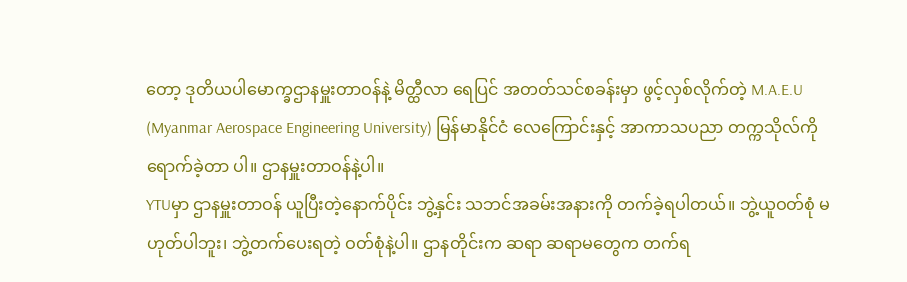တော့ ဒုတိယပါမောက္ခဌာနမှူးတာဝန်နဲ့ မိတ္ထီလာ ရေပြင် အတတ်သင်စခန်းမှာ ဖွင့်လှစ်လိုက်တဲ့ M.A.E.U (Myanmar Aerospace Engineering University) မြန်မာနိုင်ငံ လေကြောင်းနှင့် အာကာသပညာ တက္ကသိုလ်ကိုရောက်ခဲ့တာ ပါ။ ဌာနမှူးတာဝန်နဲ့ပါ။
YTUမှာ ဌာနမှူးတာဝန် ယူပြီးတဲ့နောက်ပိုင်း ဘွဲ့နှင်း သဘင်အခမ်းအနားကို တက်ခဲ့ရပါတယ်။ ဘွဲ့ယူဝတ်စုံ မဟုတ်ပါဘူး၊ ဘွဲ့တက်ပေးရတဲ့ ဝတ်စုံနဲ့ပါ။ ဌာနတိုင်းက ဆရာ ဆရာမတွေက တက်ရ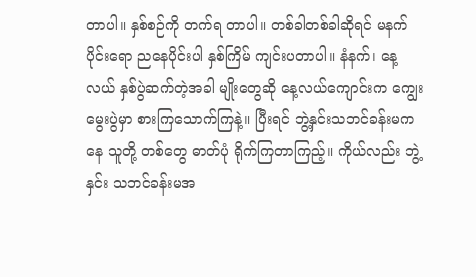တာပါ။ နှစ်စဉ်ကို တက်ရ တာပါ။ တစ်ခါတစ်ခါဆိုရင် မနက်ပိုင်းရော ညနေပိုင်းပါ နှစ်ကြိမ် ကျင်းပတာပါ။ နံနက်၊ နေ့လယ် နှစ်ပွဲဆက်တဲ့အခါ မျိုးတွေဆို နေ့လယ်ကျောင်းက ကျွေးမွေးပွဲမှာ စားကြသောက်ကြနဲ့။ ပြီးရင် ဘွဲ့နှင်းသဘင်ခန်းမကနေ သူတို့ တစ်တွေ ဓာတ်ပုံ ရိုက်ကြတာကြည့်။ ကိုယ်လည်း ဘွဲ့နှင်း သဘင်ခန်းမအ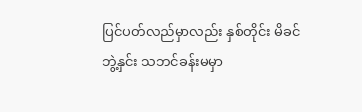ပြင်ပတ်လည်မှာလည်း နှစ်တိုင်း မိခင်ဘွဲ့နှင်း သဘင်ခန်းမမှာ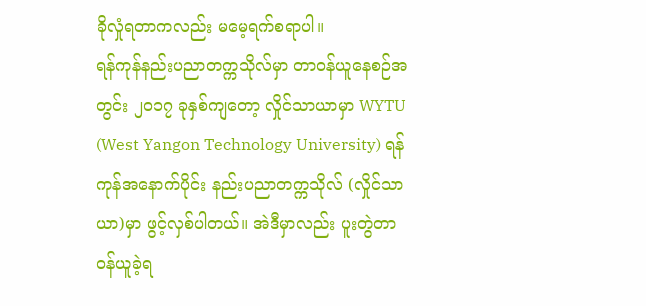ခိုလှုံရတာကလည်း မမေ့ရက်စရာပါ။
ရန်ကုန်နည်းပညာတက္ကသိုလ်မှာ တာဝန်ယူနေစဉ်အတွင်း ၂၀၁၇ ခုနှစ်ကျတော့ လှိုင်သာယာမှာ WYTU (West Yangon Technology University) ရန်ကုန်အနောက်ပိုင်း နည်းပညာတက္ကသိုလ် (လှိုင်သာယာ)မှာ ဖွင့်လှစ်ပါတယ်။ အဲဒီမှာလည်း ပူးတွဲတာဝန်ယူခဲ့ရ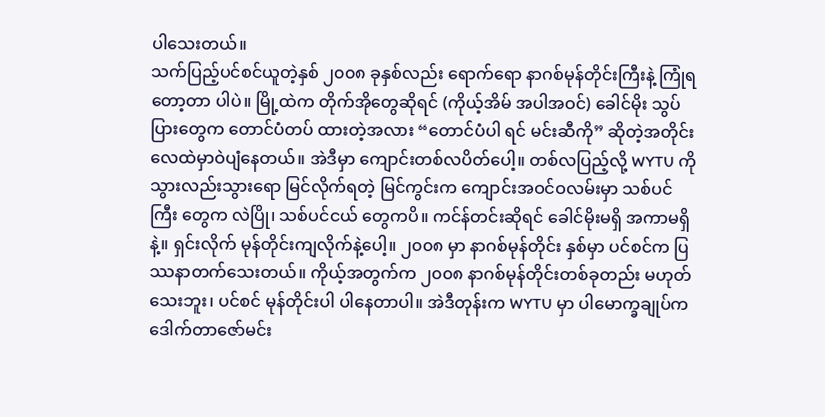ပါသေးတယ်။
သက်ပြည့်ပင်စင်ယူတဲ့နှစ် ၂၀၀၈ ခုနှစ်လည်း ရောက်ရော နာဂစ်မုန်တိုင်းကြီးနဲ့ ကြုံရတော့တာ ပါပဲ။ မြို့ထဲက တိုက်အိုတွေဆိုရင် (ကိုယ့်အိမ် အပါအဝင်) ခေါင်မိုး သွပ်ပြားတွေက တောင်ပံတပ် ထားတဲ့အလား “တောင်ပံပါ ရင် မင်းဆီကို” ဆိုတဲ့အတိုင်း လေထဲမှာဝဲပျံနေတယ်။ အဲဒီမှာ ကျောင်းတစ်လပိတ်ပေါ့။ တစ်လပြည့်လို့ WYTU ကို သွားလည်းသွားရော မြင်လိုက်ရတဲ့ မြင်ကွင်းက ကျောင်းအဝင်ဝလမ်းမှာ သစ်ပင်ကြီး တွေက လဲပြို၊ သစ်ပင်ငယ် တွေကပိ။ ကင်န်တင်းဆိုရင် ခေါင်မိုးမရှိ အကာမရှိနဲ့။ ရှင်းလိုက် မုန်တိုင်းကျလိုက်နဲ့ပေါ့။ ၂၀၀၈ မှာ နာဂစ်မုန်တိုင်း နှစ်မှာ ပင်စင်က ပြဿနာတက်သေးတယ်။ ကိုယ့်အတွက်က ၂၀၀၈ နာဂစ်မုန်တိုင်းတစ်ခုတည်း မဟုတ်သေးဘူး၊ ပင်စင် မုန်တိုင်းပါ ပါနေတာပါ။ အဲဒီတုန်းက WYTU မှာ ပါမောက္ခချုပ်က ဒေါက်တာဇော်မင်း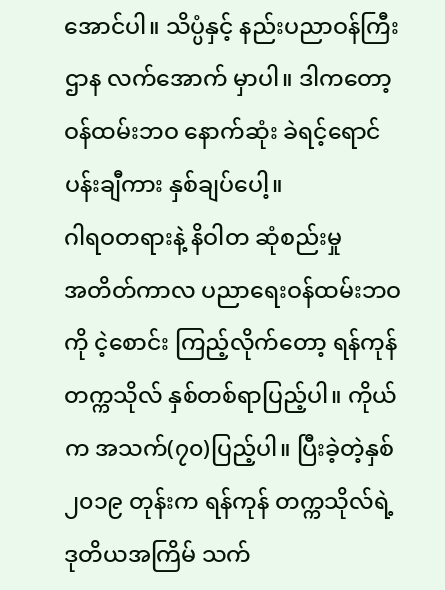အောင်ပါ။ သိပ္ပံနှင့် နည်းပညာဝန်ကြီးဌာန လက်အောက် မှာပါ။ ဒါကတော့ ဝန်ထမ်းဘဝ နောက်ဆုံး ခဲရင့်ရောင်ပန်းချီကား နှစ်ချပ်ပေါ့။
ဂါရဝတရားနဲ့ နိဝါတ ဆုံစည်းမှု
အတိတ်ကာလ ပညာရေးဝန်ထမ်းဘဝကို ငဲ့စောင်း ကြည့်လိုက်တော့ ရန်ကုန်တက္ကသိုလ် နှစ်တစ်ရာပြည့်ပါ။ ကိုယ်က အသက်(၇၀)ပြည့်ပါ။ ပြီးခဲ့တဲ့နှစ် ၂၀၁၉ တုန်းက ရန်ကုန် တက္ကသိုလ်ရဲ့ ဒုတိယအကြိမ် သက်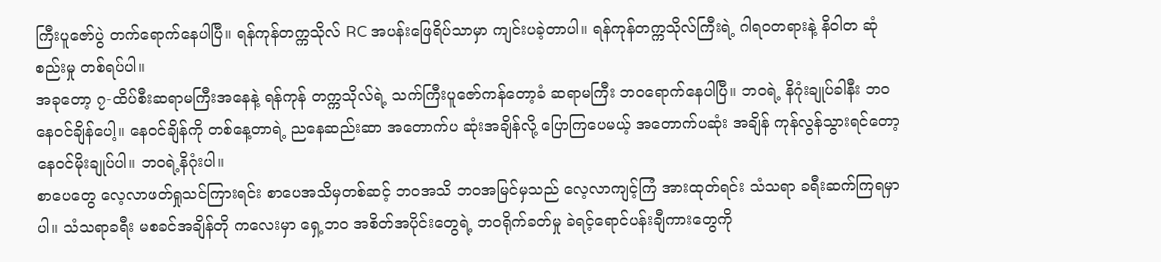ကြီးပူဇော်ပွဲ တက်ရောက်နေပါပြီ။ ရန်ကုန်တက္ကသိုလ် RC အပန်းဖြေရိပ်သာမှာ ကျင်းပခဲ့တာပါ။ ရန်ကုန်တက္ကသိုလ်ကြီးရဲ့ ဂါရဝတရားနဲ့ နိဝါတ ဆုံစည်းမှု တစ်ရပ်ပါ။
အခုတော့ ၇-ထိပ်စီးဆရာမကြီးအနေနဲ့ ရန်ကုန် တက္ကသိုလ်ရဲ့ သက်ကြီးပူဇော်ကန်တော့ခံ ဆရာမကြီး ဘဝရောက်နေပါပြီ။ ဘဝရဲ့ နိဂုံးချုပ်ခါနီး ဘဝနေဝင်ချိန်ပေါ့။ နေဝင်ချိန်ကို တစ်နေ့တာရဲ့ ညနေဆည်းဆာ အတောက်ပ ဆုံးအချိန်လို့ ပြောကြပေမယ့် အတောက်ပဆုံး အချိန် ကုန်လွန်သွားရင်တော့ နေဝင်မိုးချုပ်ပါ။ ဘဝရဲ့နိဂုံးပါ။
စာပေတွေ လေ့လာဖတ်ရှုသင်ကြားရင်း စာပေအသိမှတစ်ဆင့် ဘဝအသိ ဘဝအမြင်မှသည် လေ့လာကျင့်ကြံ အားထုတ်ရင်း သံသရာ ခရီးဆက်ကြရမှာပါ။ သံသရာခရီး မစခင်အချိန်တို ကလေးမှာ ရှေ့ဘဝ အစိတ်အပိုင်းတွေရဲ့ ဘဝရိုက်ခတ်မှု ခဲရင့်ရောင်ပန်းချီကားတွေကို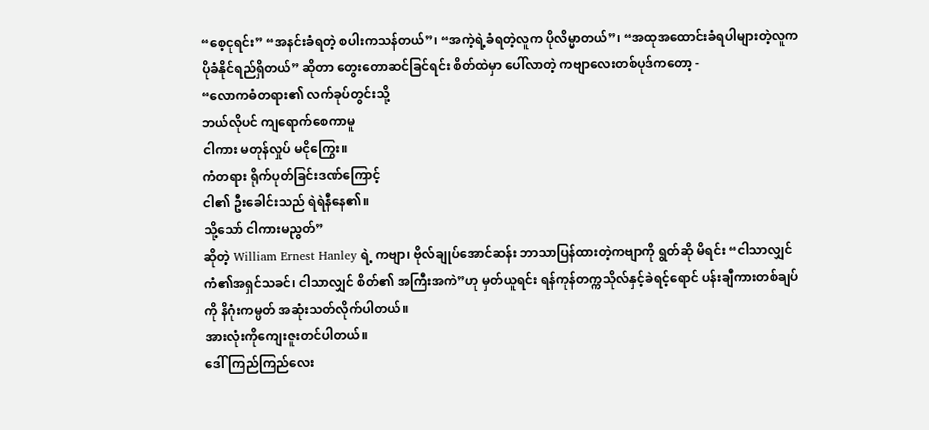“စေ့ငုရင်း” “အနင်းခံရတဲ့ စပါးကသန်တယ်”၊ “အကဲ့ရဲ့ခံရတဲ့လူက ပိုလိမ္မာတယ်”၊ “အထုအထောင်းခံရပါများတဲ့လူက ပိုခံနိုင်ရည်ရှိတယ်” ဆိုတာ တွေးတောဆင်ခြင်ရင်း စိတ်ထဲမှာ ပေါ်လာတဲ့ ကဗျာလေးတစ်ပုဒ်ကတော့ -
“လောကဓံတရား၏ လက်ခုပ်တွင်းသို့
ဘယ်လိုပင် ကျရောက်စေကာမူ
ငါကား မတုန်လှုပ် မငိုကြွေး။
ကံတရား ရိုက်ပုတ်ခြင်းဒဏ်ကြောင့်
ငါ၏ ဦးခေါင်းသည် ရဲရဲနီနေ၏။
သို့သော် ငါကားမညွတ်”
ဆိုတဲ့ William Ernest Hanley ရဲ့ ကဗျာ၊ ဗိုလ်ချုပ်အောင်ဆန်း ဘာသာပြန်ထားတဲ့ကဗျာကို ရွတ်ဆို မိရင်း “ငါသာလျှင် ကံ၏အရှင်သခင်၊ ငါသာလျှင် စိတ်၏ အကြီးအကဲ”ဟု မှတ်ယူရင်း ရန်ကုန်တက္ကသိုလ်နှင့်ခဲရင့်ရောင် ပန်းချီကားတစ်ချပ်ကို နိဂုံးကမ္ပတ် အဆုံးသတ်လိုက်ပါတယ်။
အားလုံးကိုကျေးဇူးတင်ပါတယ်။
ဒေါ်ကြည်ကြည်လေး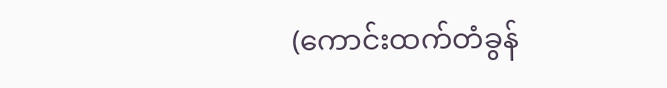(ကောင်းထက်တံခွန်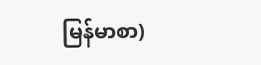မြန်မာစာ)